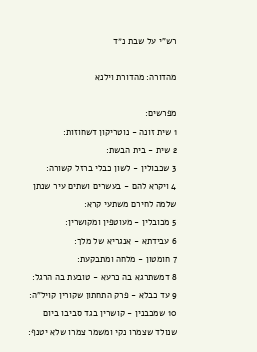רש"י על שבת נ״ד

מהדורה: מהדורת וילנא

מפרשים:
1 שית זונה - נוטריקון דשחוזות:
2 שית - בית הבשת:
3 שכבולין - לשון כבלי ברזל קשורה:
4 ויקרא להם - בעשרים ושתים עיר שנתן שלמה לחירם משתעי קרא:
5 מכובלין - מעוטפין ומקושרין:
6 עבידתא - אנגריא של מלך:
7 חומטון - מלחה ומתבקעת:
8 דמשתרגא בה כרעא - טובעת בה הרגל:
9 עד כבלא - פרק התחתון שקורין קויל"ה:
10 שמכבנין - קושרין בגד סביבו ביום שנולד שצמרו נקי ומשמר צמרו שלא יטנף: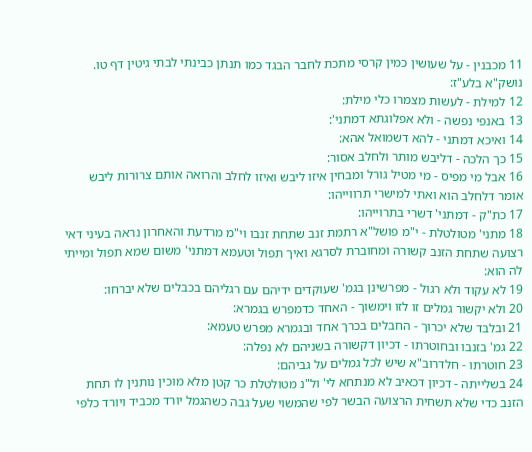11 מכבנין - על שעושין כמין קרסי מתכת לחבר הבגד כמו תנתן כבינתי לבתי גיטין דף טו. נושק"א בלע"ז:
12 למילת - לעשות מצמרו כלי מילת:
13 באנפי נפשה - ולא אפלוגתא דמתני':
14 ואיכא דמתני - להא דשמואל אהא:
15 כך הלכה - דליבש מותר ולחלב אסור:
16 אבל מי מפיס - מי מטיל גורל ומבחין איזו ליבש ואיזו לחלב והרואה אותם צרורות ליבש אומר דלחלב הוא ואתי למישרי תרווייהו:
17 כת"ק - דמתני' דשרי בתרוייהו:
18 מתני' מטולטלת - י"מ פושל"א רתמת זנב שתחת זנבו וי"מ מרדעת והאחרון נראה בעיני דאי רצועה שתחת הזנב קשורה ומחוברת לסרגא ואיך תפול וטעמא דמתני' משום שמא תפול ומייתי לה הוא:
19 לא עקוד ולא רגול - מפרשינן בגמ' שעוקדים ידיהם עם רגליהם בכבלים שלא יברחו:
20 ולא יקשור גמלים זו לזו וימשוך - האחד כדמפרש בגמרא:
21 ובלבד שלא יכרוך - החבלים בכרך אחד ובגמרא מפרש טעמא:
22 גמ' בזנבו ובחוטרתו - דכיון דקשורה בשניהם לא נפלה:
23 חוטרתו - חלדרוב"א שיש לכל גמלים על גביהם:
24 בשלייתה - דכיון דכאיב לא מנתחא לי' ול"נ מטולטלת כר קטן מלא מוכין נותנין לו תחת הזנב כדי שלא תשחית הרצועה הבשר לפי שהמשוי שעל גבה כשהגמל יורד מכביד ויורד כלפי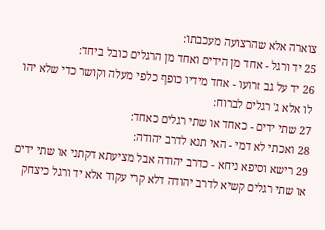צוארה אלא שהרצועה מעכבתו:
25 יד ורגל - אחד מן הידים ואחד מן הרגלים כובל ביחד:
26 יד על גב זרועו - אחד מידיו כופף כלפי מעלה וקושר כדי שלא יהו לו אלא ג' רגלים לברוח:
27 שתי ידים - כאחד או שתי רגלים כאחד:
28 ואכתי לא דמי - האי תנא לדרב יהודה:
29 רישא וסיפא ניחא - כדרב יהודה אבל מציעתא דקתני או שתי ידים או שתי רגלים קשיא לדרב יהודה דלא קרי עקוד אלא יד ורגל כיצחק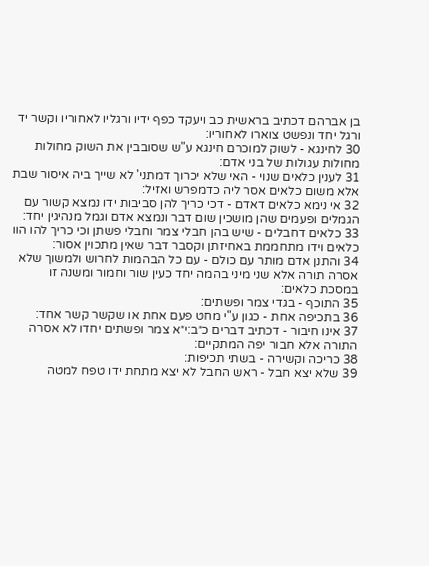בן אברהם דכתיב בראשית כב ויעקד כפף ידיו ורגליו לאחוריו וקשר יד ורגל יחד ונפשט צוארו לאחוריו:
30 לחינגא - לשוק למוכרם חינגא ע"ש שסובבין את השוק מחולות מחולות עגולות של בני אדם:
31 לענין כלאים שנוי - האי שלא יכרוך דמתני' לא שייך ביה איסור שבת אלא משום כלאים אסר ליה כדמפרש ואזיל:
32 אי נימא כלאים דאדם - דכי כריך להן סביבות ידו נמצא קשור עם הגמלים ופעמים שהן מושכין שום דבר ונמצא אדם וגמל מנהיגין יחד:
33 כלאים דחבלים - שיש בהן חבלי צמר וחבלי פשתן וכי כריך להו הוו כלאים וידו מתחממת באחיזתן וקסבר דבר שאין מתכוין אסור:
34 והתנן אדם מותר עם כולם - עם כל הבהמות לחרוש ולמשוך שלא אסרה תורה אלא שני מיני בהמה יחד כעין שור וחמור ומשנה זו במסכת כלאים:
35 התוכף - בגדי צמר ופשתים:
36 בתכיפה אחת - כגון ע"י מחט פעם אחת או שקשר קשר אחד:
37 אינו חיבור - דכתיב דברים כ״ב:י״א צמר ופשתים יחדו לא אסרה התורה אלא חבור יפה המתקיים:
38 כריכה וקשירה - בשתי תכיפות:
39 שלא יצא חבל - ראש החבל לא יצא מתחת ידו טפח למטה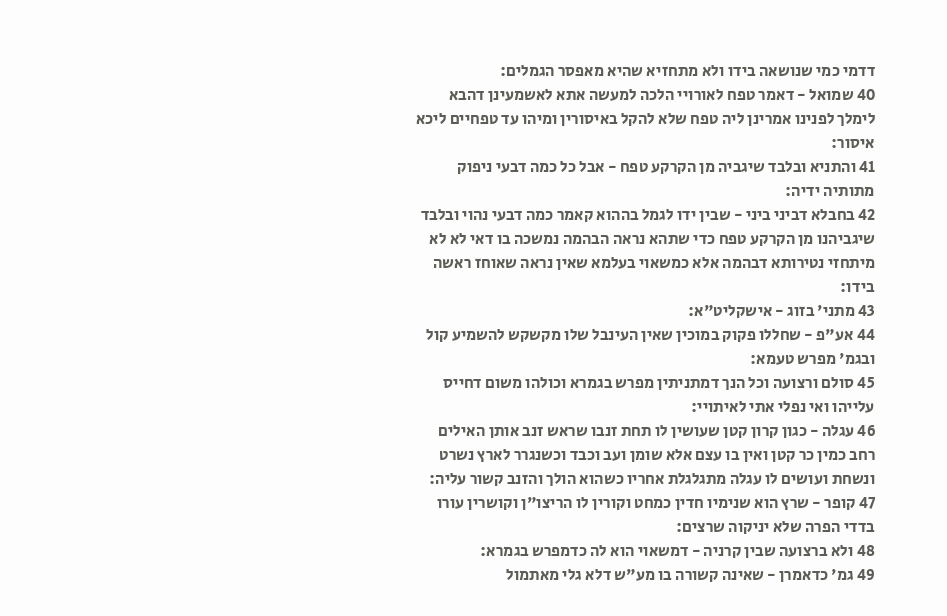דדמי כמי שנושאה בידו ולא מתחזיא שהיא מאפסר הגמלים:
40 שמואל - דאמר טפח לאורויי הלכה למעשה אתא לאשמעינן דהבא לימלך לפנינו אמרינן ליה טפח שלא להקל באיסורין ומיהו עד טפחיים ליכא איסור:
41 והתניא ובלבד שיגביה מן הקרקע טפח - אבל כל כמה דבעי ניפוק מתותיה ידיה:
42 בחבלא דביני ביני - שבין ידו לגמל בההוא קאמר כמה דבעי נהוי ובלבד שיגביהנו מן הקרקע טפח כדי שתהא נראה הבהמה נמשכה בו דאי לא לא מיתחזי נטירותא דבהמה אלא כמשאוי בעלמא שאין נראה שאוחז ראשה בידו:
43 מתני' בזוג - אישקליט"א:
44 אע"פ - שחללו פקוק במוכין שאין העינבל שלו מקשקש להשמיע קול ובגמ' מפרש טעמא:
45 סולם ורצועה וכל הנך דמתניתין מפרש בגמרא וכולהו משום דחייס עלייהו ואי נפלי אתי לאיתויי:
46 עגלה - כגון קרון קטן שעושין לו תחת זנבו שראש זנב אותן האילים רחב כמין כר קטן ואין בו עצם אלא שומן ועב וכבד וכשנגרר לארץ נשרט ונשחת ועושים לו עגלה מתגלגלת אחריו כשהוא הולך והזנב קשור עליה:
47 קופר - שרץ הוא שנימיו חדין כמחט וקורין לו הריצו"ן וקושרין עורו בדדי הפרה שלא יניקוה שרצים:
48 ולא ברצועה שבין קרניה - דמשאוי הוא לה כדמפרש בגמרא:
49 גמ' כדאמרן - שאינה קשורה בו מע"ש דלא גלי מאתמול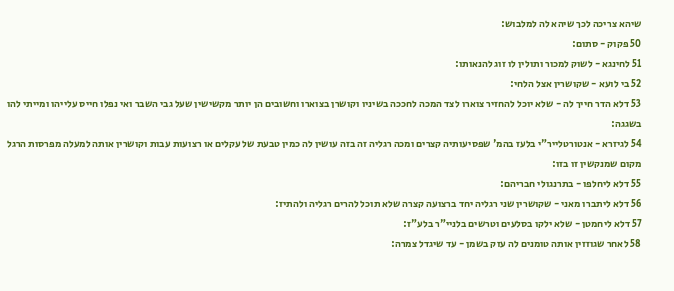שיהא צריכה לכך שיהא לה למלבוש:
50 פקוק - סתום:
51 לחינגא - לשוק למכור ותולין לו זוג להנאותו:
52 בי לועא - שקושרין אצל הלחי:
53 דלא הדר חייך לה - שלא יוכל להחזיר צוארו לצד המכה לחככה בשיניו וקושרן בצוארו וחשובים הן יותר מקשישין שעל גבי השבר ואי נפלו חייס עלייהו ומייתי להו בשגגה:
54 לגיזרא - אנטורטלייר"י בלעז בהמ' שפסיעותיה קצרים ומכה רגליה זה בזה עושין לה כמין טבעת של עקלים או רצועות עבות וקושרין אותה למעלה מפרסות הרגל מקום שמנקשין זו בזו:
55 דלא ליחלפו - בתרנגולי חבריהם:
56 דלא ליתברו מאני - שקושרין שני רגליה יחד ברצועה קצרה שלא תוכל להרים רגליה ולהתיז:
57 דלא ליחמטן - שלא ילקו בסלעים וטרשים בלניי"ר בלע"ז:
58 לאחר שגוזזין אותה טומנים לה עזק בשמן - עד שיגדל צמרה: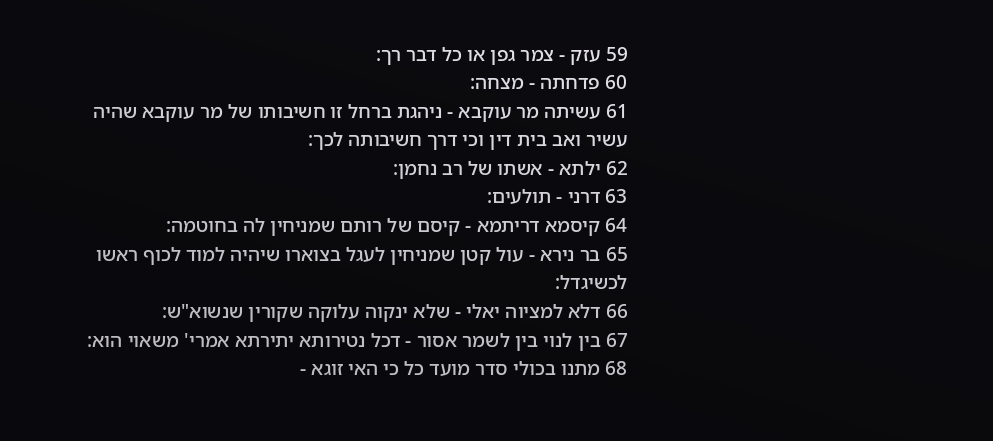59 עזק - צמר גפן או כל דבר רך:
60 פדחתה - מצחה:
61 עשיתה מר עוקבא - ניהגת ברחל זו חשיבותו של מר עוקבא שהיה עשיר ואב בית דין וכי דרך חשיבותה לכך:
62 ילתא - אשתו של רב נחמן:
63 דרני - תולעים:
64 קיסמא דריתמא - קיסם של רותם שמניחין לה בחוטמה:
65 בר נירא - עול קטן שמניחין לעגל בצוארו שיהיה למוד לכוף ראשו לכשיגדל:
66 דלא למציוה יאלי - שלא ינקוה עלוקה שקורין שנשוא"ש:
67 בין לנוי בין לשמר אסור - דכל נטירותא יתירתא אמרי' משאוי הוא:
68 מתנו בכולי סדר מועד כל כי האי זוגא -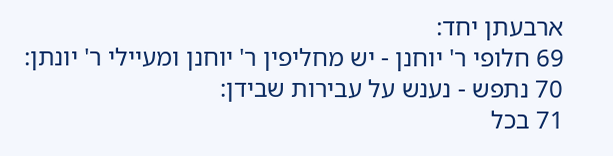ארבעתן יחד:
69 חלופי ר' יוחנן - יש מחליפין ר' יוחנן ומעיילי ר' יונתן:
70 נתפש - נענש על עבירות שבידן:
71 בכל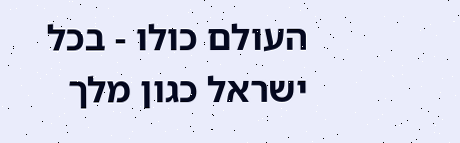העולם כולו - בכל ישראל כגון מלך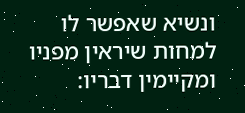ונשיא שאפשר לו למחות שיראין מפניו ומקיימין דבריו: